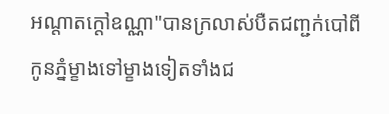អណ្ដាតក្ដៅឧណ្ណា"បានក្រលាស់បឺតជញ្ជក់បៅពីកូនភ្នំម្ខាងទៅម្ខាងទៀតទាំងជ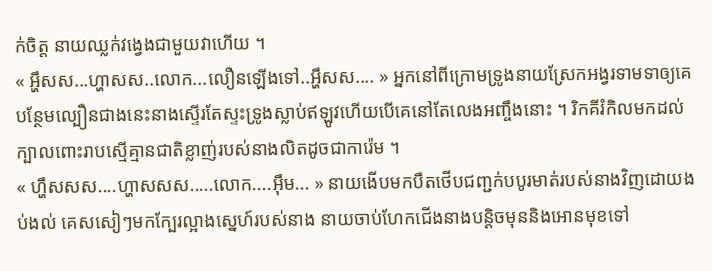ក់ចិត្ត នាយឈ្លក់វង្វេងជាមួយវាហើយ ។
« អ្ហឹសស...ហ្ហាសស..លោក...លឿនឡើងទៅ..អ្ហឹសស.... » អ្នកនៅពីក្រោមទ្រូងនាយស្រែកអង្វរទាមទាឲ្យគេបន្ថែមល្បឿនជាងនេះនាងស្ទើរតែស្ទះទ្រូងស្លាប់ឥឡូវហើយបើគេនៅតែលេងអញ្ចឹងនោះ ។ រិកគីរំកិលមកដល់ក្បាលពោះរាបស្មើគ្មានជាតិខ្លាញ់របស់នាងលិតដូចជាការ៉េម ។
« ហ្ហឹសសស....ហ្ហាសសស.....លោក....អ៊ឹម... » នាយងើបមកបឺតថើបជញ្ជក់បបូរមាត់របស់នាងវិញដោយងប់ងល់ គេសសៀៗមកក្បែរល្អាងស្នេហ៍របស់នាង នាយចាប់ហែកជើងនាងបន្តិចមុននិងអោនមុខទៅ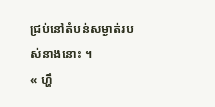ជ្រប់នៅតំបន់សម្ងាត់របស់នាងនោះ ។
« ហ្ហឹ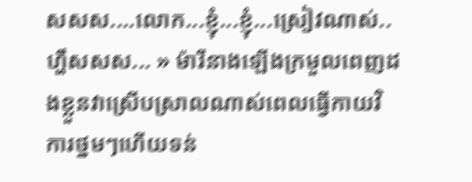សសស....លោក...ខ្ញុំ...ខ្ញុំ...ស្រៀវណាស់.. ហ្ហឹសសស... » ម៉ារីនាងឡើងក្រមួលពេញដងខ្លួនវាស្រើបស្រាលណាស់ពេលធ្វើកាយវិការថ្នមៗហើយទន់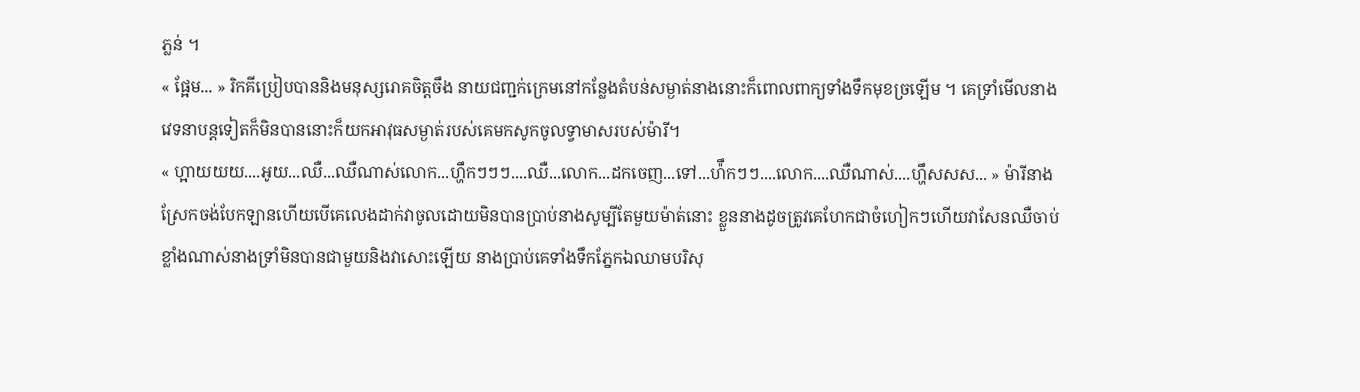ភ្លន់ ។
« ផ្អែម... » រិកគីប្រៀបបាននិងមនុស្សរោគចិត្តចឹង នាយជញ្ជក់ក្រេមនៅកន្លែងតំបន់សម្ងាត់នាងនោះក៏ពោលពាក្យទាំងទឹកមុខច្រឡើម ។ គេទ្រាំមើលនាងវេទនាបន្តទៀតក៏មិនបាននោះក៏យកអាវុធសម្ងាត់របស់គេមកសូកចូលទ្វាមាសរបស់ម៉ារី។
« ហ្អាយយយ....អូយ...ឈឺ...ឈឺណាស់លោក...ហ្ហឹកៗៗៗ....ឈឺ...លោក...ដកចេញ...ទៅ...ហ៉ឹកៗៗ....លោក....ឈឺណាស់....ហ្ហឹសសស... » ម៉ារីនាងស្រែកចង់បែកឡានហើយបើគេលេងដាក់វាចូលដោយមិនបានប្រាប់នាងសូម្បីតែមួយម៉ាត់នោះ ខ្លួននាងដូចត្រូវគេហែកជាចំហៀកៗហើយវាសែនឈឺចាប់ខ្លាំងណាស់នាងទ្រាំមិនបានជាមួយនិងវាសោះឡើយ នាងប្រាប់គេទាំងទឹកភ្នែកឯឈាមបរិសុ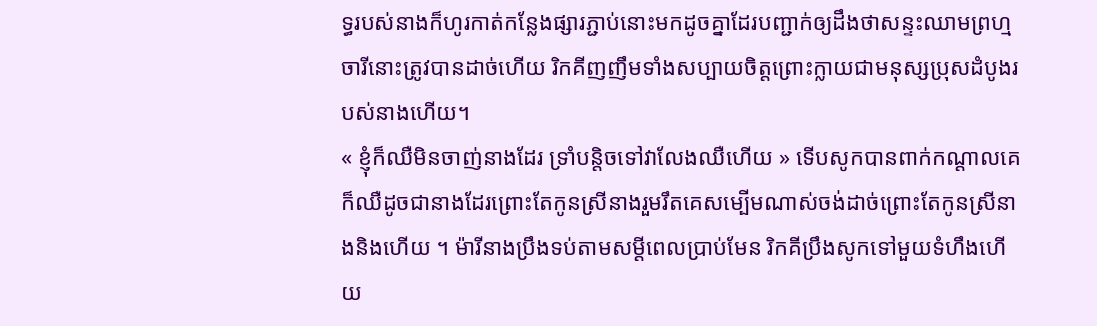ទ្ធរបស់នាងក៏ហូរកាត់កន្លែងផ្សារភ្ជាប់នោះមកដូចគ្នាដែរបញ្ជាក់ឲ្យដឹងថាសន្ទះឈាមព្រហ្មចារីនោះត្រូវបានដាច់ហើយ រិកគីញញឹមទាំងសប្បាយចិត្តព្រោះក្លាយជាមនុស្សប្រុសដំបូងរបស់នាងហើយ។
« ខ្ញុំក៏ឈឺមិនចាញ់នាងដែរ ទ្រាំបន្តិចទៅវាលែងឈឺហើយ » ទើបសូកបានពាក់កណ្ដាលគេក៏ឈឺដូចជានាងដែរព្រោះតែកូនស្រីនាងរួមរឹតគេសម្បើមណាស់ចង់ដាច់ព្រោះតែកូនស្រីនាងនិងហើយ ។ ម៉ារីនាងប្រឹងទប់តាមសម្ដីពេលប្រាប់មែន រិកគីប្រឹងសូកទៅមួយទំហឹងហើយ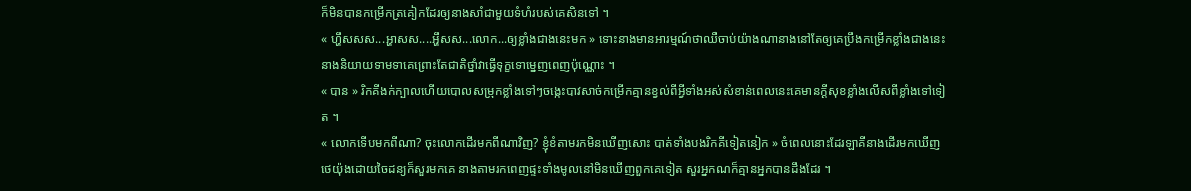ក៏មិនបានកម្រើកត្រគៀកដែរឲ្យនាងសាំជាមួយទំហំរបស់គេសិនទៅ ។
« ហ្ហឹសសស...អ្ហាសស....អ្ហឹសស...លោក...ឲ្យខ្លាំងជាងនេះមក » ទោះនាងមានអារម្មណ៍ថាឈឺចាប់យ៉ាងណានាងនៅតែឲ្យគេប្រឹងកម្រើកខ្លាំងជាងនេះនាងនិយាយទាមទាគេព្រោះតែជាតិថ្នាំវាធ្វើទុក្ខទោម្នេញពេញប៉ុណ្ណោះ ។
« បាន » រិកគីងក់ក្បាលហើយបោលសម្រុកខ្លាំងទៅៗចង្កេះបាវសាច់កម្រើកគ្មានខ្វល់ពីអ្វីទាំងអស់សំខាន់ពេលនេះគេមានក្ដីសុខខ្លាំងលើសពីខ្លាំងទៅទៀត ។
« លោកទើបមកពីណា? ចុះលោកដើរមកពីណាវិញ? ខ្ញុំខំតាមរកមិនឃើញសោះ បាត់ទាំងបងរិកគីទៀតនៀក » ចំពេលនោះដែរឡាគីនាងដើរមកឃើញថេយ៉ុងដោយចៃដន្យក៏សួរមកគេ នាងតាមរកពេញផ្ទះទាំងមូលនៅមិនឃើញពួកគេទៀត សួរអ្នកណក៏គ្មានអ្នកបានដឹងដែរ ។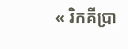« រិកគីប្រា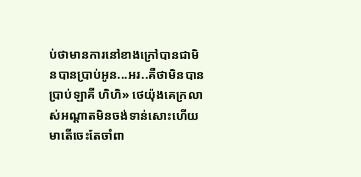ប់ថាមានការនៅខាងក្រៅបានជាមិនបានប្រាប់អូន...អរ..គឺថាមិនបានប្រាប់ឡាគី ហិហិ» ថេយ៉ុងគេក្រលាស់អណ្ដាតមិនចង់ទាន់សោះហើយមាតើចេះតែចាំពា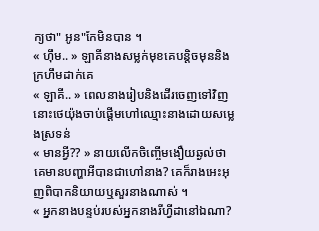ក្យថា" អូន"កែមិនបាន ។
« ហ៊ឹម.. » ឡាគីនាងសម្លក់មុខគេបន្តិចមុននិងក្រហឹមដាក់គេ
« ឡាគី.. » ពេលនាងរៀបនិងដើរចេញទៅវិញនោះថេយ៉ុងចាប់ផ្ដើមហៅឈ្មោះនាងដោយសម្លេងស្រទន់
« មានអ្វី?? » នាយលើកចិញ្ចើមងឿយឆ្ងល់ថាគេមានបញ្ហាអីបានជាហៅនាង? គេក៏រាងអេះអុញពិបាកនិយាយឬសួរនាងណាស់ ។
« អ្នកនាងបន្ទប់របស់អ្នកនាងរីហ្វីដានៅឯណា?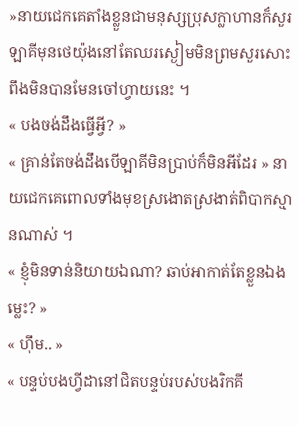»នាយជេកគេតាំងខ្លួនជាមនុស្សប្រុសក្លាហានក៏សួរឡាគីមុនថេយ៉ុងនៅតែឈរស្ងៀមមិនព្រមសួរសោះពឹងមិនបានមែនចៅហ្វាយនេះ ។
« បងចង់ដឹងធ្វើអ្វី? »
« គ្រាន់តែចង់ដឹងបើឡាគីមិនប្រាប់ក៏មិនអីដែរ » នាយជេកគេពោលទាំងមុខស្រងោតស្រងាត់ពិបាកស្មានណាស់ ។
« ខ្ញុំមិនទាន់និយាយឯណា? ឆាប់អាកាត់តែខ្លួនឯងម្លេះ? »
« ហ៊ឹម.. »
« បន្ទប់បងហ្វីដានៅជិតបន្ទប់របស់បងរិកគី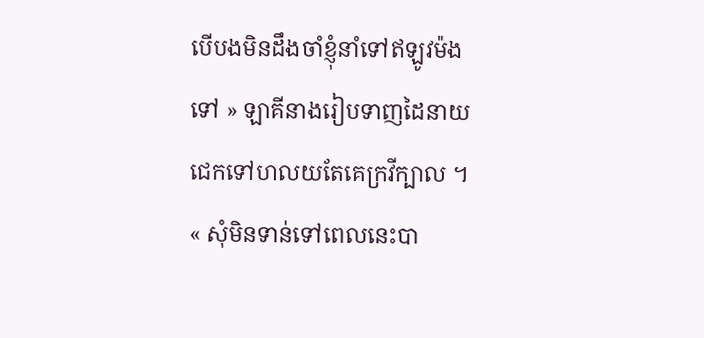បើបងមិនដឹងចាំខ្ញុំនាំទៅឥឡូវម៉ងទៅ » ឡាគីនាងរៀបទាញដៃនាយជេកទៅហលយតែគេក្រវីក្បាល ។
« សុំមិនទាន់ទៅពេលនេះបា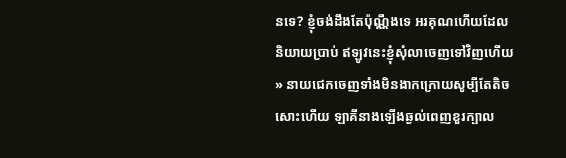នទេ? ខ្ញុំចង់ដឹងតែប៉ុណ្ណឹងទេ អរគុណហើយដែលនិយាយប្រាប់ ឥឡូវនេះខ្ញុំសុំលាចេញទៅវិញហើយ » នាយជេកចេញទាំងមិនងាកក្រោយសូម្បីតែតិចសោះហើយ ឡាគីនាងឡើងឆ្ងល់ពេញខួរក្បាល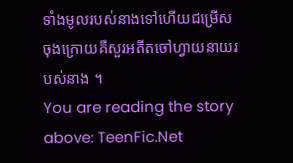ទាំងមូលរបស់នាងទៅហើយជម្រើសចុងក្រោយគឺសួរអតីតចៅហ្វាយនាយរបស់នាង ។
You are reading the story above: TeenFic.Net